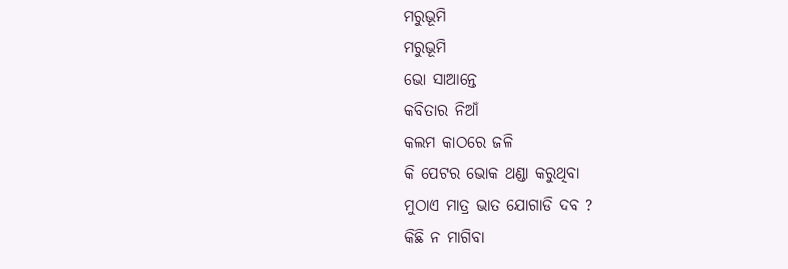ମରୁଭୂମି
ମରୁଭୂମି
ଭୋ ସାଆନ୍ତେ
କବିତାର ନିଆଁ
କଲମ କାଠରେ ଜଳି
କି ପେଟର ଭୋକ ଥଣ୍ଡା କରୁଥିବା
ମୁଠାଏ ମାତ୍ର ଭାତ ଯୋଗାଡି ଦବ ?
କିଛି ନ ମାଗିବା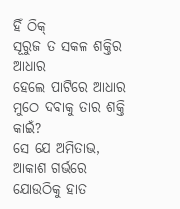ହିଁ ଠିକ୍
ସୂରୁଜ ତ ସକଳ ଶକ୍ତିର ଆଧାର
ହେଲେ ପାଟିରେ ଆଧାର ମୁଠେ ଦବାକୁ ତାର ଶକ୍ତି କାଇଁ?
ସେ ଯେ ଅମିତାଭ,
ଆକାଶ ଗର୍ଭରେ
ଯୋଉଠିକୁ ହାତ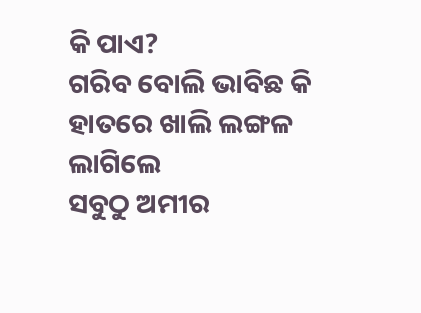କି ପାଏ?
ଗରିବ ବୋଲି ଭାବିଛ କି
ହାତରେ ଖାଲି ଲଙ୍ଗଳ ଲାଗିଲେ
ସବୁଠୁ ଅମୀର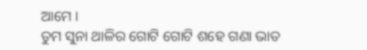ଆମେ ।
ତୁମ ସୁନା ଥାଳିର ଗୋଟି ଗୋଟି ଶହେ ଗଣା ଭାତ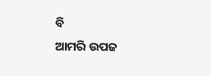ବି
ଆମରି ଉପଜ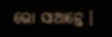ଭୋ ସାଆନ୍ତେ ।